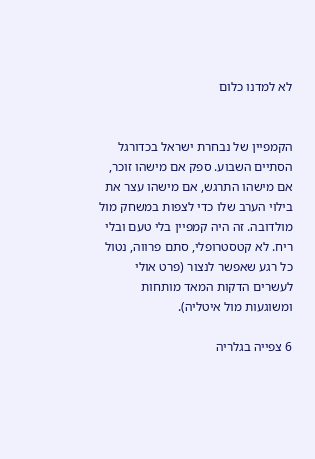לא למדנו כלום


הקמפיין של נבחרת ישראל בכדורגל הסתיים השבוע. ספק אם מישהו זוכר, אם מישהו התרגש, אם מישהו עצר את בילוי הערב שלו כדי לצפות במשחק מול מולדובה. זה היה קמפיין בלי טעם ובלי ריח. לא קטסטרופלי, סתם פרווה, נטול כל רגע שאפשר לנצור (פרט אולי לעשרים הדקות המאד מותחות ומשוגעות מול איטליה).

6 צפייה בגלריה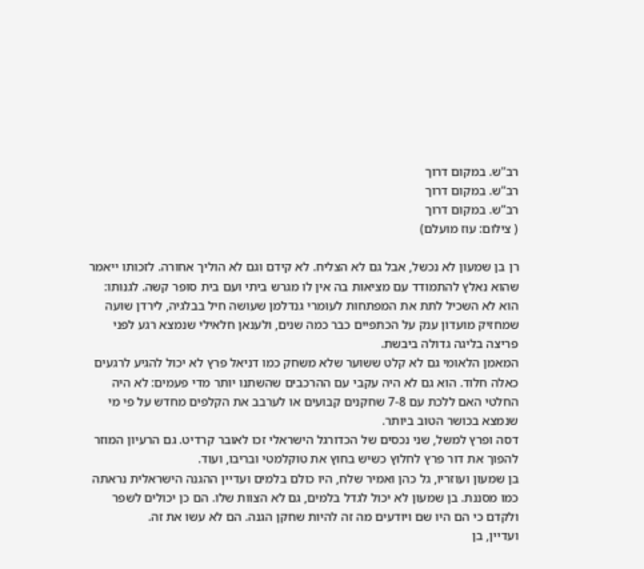רב"ש. במקום דרוך
רב"ש. במקום דרוך
רב"ש. במקום דרוך
( צילום: עוז מועלם)

רן בן שמעון לא נכשל, אבל גם לא הצליח. לא קידם וגם לא הוליך אחורה. לזכותו ייאמר שהוא נאלץ להתמודד עם מציאות בה אין לו מגרש ביתי ועם בית סופר קשה. לגנותו: הוא לא השכיל לתת את המפתחות לעומרי גנדלמן שעושה חיל בבלגיה, לירדן שועה שמחזיק מועדון ענק על הכתפיים כבר כמה שנים, ולענאן חלאילי שנמצא רגע לפני פריצה בליגה גדולה ביבשת.
המאמן הלאומי גם לא קלט ששוער שלא משחק כמו דניאל פרץ לא יכול להגיע לרגעים כאלה חלוד. הוא גם לא היה עקבי עם ההרכבים שהשתנו יותר מדי פעמים: לא היה החלטי האם ללכת עם 7-8 שחקנים קבועים או לערבב את הקלפים מחדש על פי מי שנמצא בכושר הטוב ביותר.
דסה ופרץ למשל, שני נכסים של הכדורגל הישראלי זכו לאובר קרדיט. גם הרעיון המוזר להפוך את דור פרץ לחלוץ כשיש בחוץ את טוקלמטי ובריבו, ועוד.
בן שמעון ועוזריו, גל כהן ואמיר שלח, היו כולם בלמים ועדיין ההגנה הישראלית נראתה כמו מסננת. בן שמעון לא יכול לגדל בלמים, גם לא הצוות שלו. הם כן יכולים לשפר ולקדם כי הם היו שם ויודעים מה זה להיות שחקן הגנה. הם לא עשו את זה.
ועדיין, בן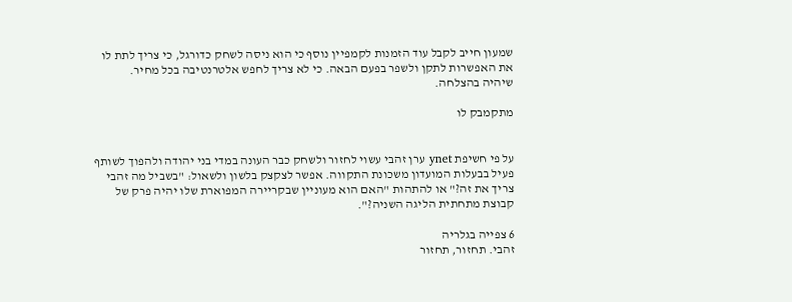שמעון חייב לקבל עוד הזמנות לקמפיין נוסף כי הוא ניסה לשחק כדורגל, כי צריך לתת לו את האפשרות לתקן ולשפר בפעם הבאה. כי לא צריך לחפש אלטרנטיבה בכל מחיר.
שיהיה בהצלחה.

מתקמבק לו


על פי חשיפת ynet ערן זהבי עשוי לחזור ולשחק כבר העונה במדי בני יהודה ולהפוך לשותף פעיל בבעלות המועדון משכונת התקווה. אפשר לצקצק בלשון ולשאול: "בשביל מה זהבי צריך את זה?" או להתהות "האם הוא מעוניין שבקריירה המפוארת שלו יהיה פרק של קבוצת מתחתית הליגה השניה?".

6 צפייה בגלריה
זהבי. תחזור, תחזור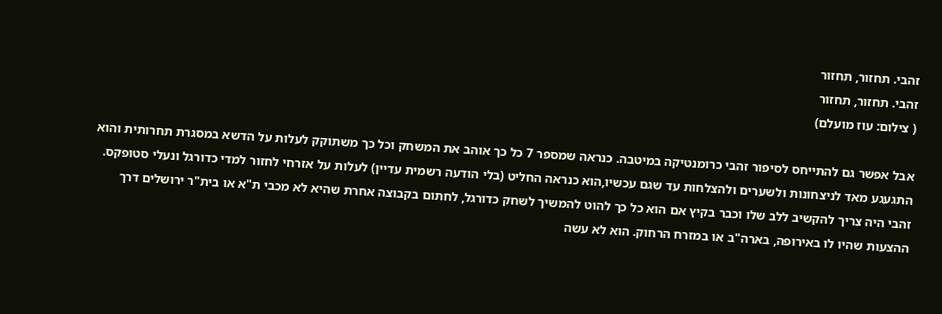זהבי. תחזור, תחזור
זהבי. תחזור, תחזור
( צילום: עוז מועלם)

אבל אפשר גם להתייחס לסיפור זהבי כרומנטיקה במיטבה. כנראה שמספר 7 כל כך אוהב את המשחק וכל כך משתוקק לעלות על הדשא במסגרת תחרותית והוא התגעגע מאד לניצחונות ולשערים ולהצלחות עד שגם עכשיו,הוא כנראה החליט (בלי הודעה רשמית עדיין) לעלות על אזרחי לחזור למדי כדורגל ונעלי סטופקס.
זהבי היה צריך להקשיב ללב שלו וכבר בקיץ אם הוא כל כך להוט להמשיך לשחק כדורגל, לחתום בקבוצה אחרת שהיא לא מכבי ת"א או בית"ר ירושלים דרך ההצעות שהיו לו באירופה, בארה"ב או במזרח הרחוק. הוא לא עשה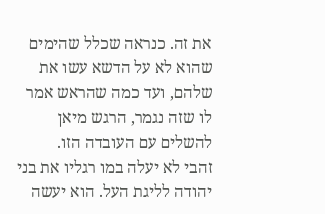את זה. כנראה שכלל שהימים שהוא לא על הדשא עשו את שלהם, ועד כמה שהראש אמר לו שזה נגמר, הרגש מיאן להשלים עם העובדה הזו.
זהבי לא יעלה במו רגליו את בני יהודה לליגת העל. הוא יעשה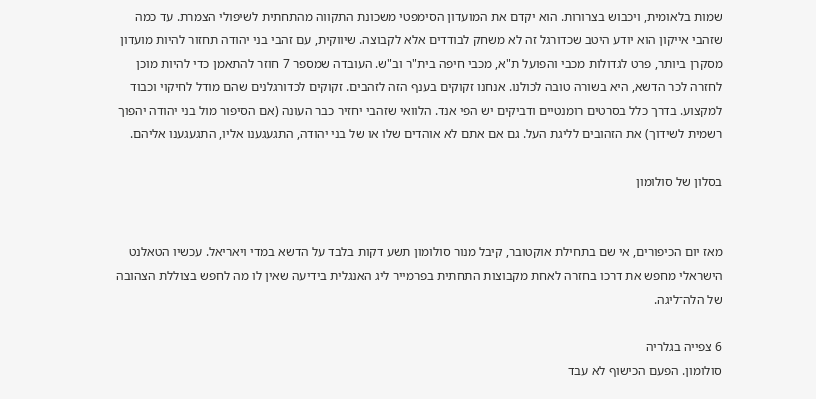שמות בלאומית, ויכבוש בצרורות. הוא יקדם את המועדון הסימפטי משכונת התקווה מהתחתית לשיפולי הצמרת. עד כמה שזהבי אייקון הוא יודע היטב שכדורגל זה לא משחק לבודדים אלא לקבוצה. שיווקית, עם זהבי בני יהודה תחזור להיות מועדון מסקרן ביותר, פרט לגדולות מכבי והפועל ת"א, מכבי חיפה בית"ר וב"ש. העובדה שמספר 7 חוזר להתאמן כדי להיות מוכן לחזרה לכר הדשא, היא בשורה טובה לכולנו. אנחנו זקוקים בענף הזה לזהבים. זקוקים לכדורגלנים שהם מודל לחיקוי וכבוד למקצוע. בדרך כלל בסרטים רומנטיים ודביקים יש הפי אנד. הלוואי שזהבי יחזיר כבר העונה (אם הסיפור מול בני יהודה יהפוך רשמית לשידוך) את הזהובים לליגת העל. גם אם אתם לא אוהדים שלו או של בני יהודה, התגעגענו אליו, התגעגענו אליהם.

בסלון של סולומון


מאז יום הכיפורים, אי שם בתחילת אוקטובר, קיבל מנור סולומון תשע דקות בלבד על הדשא במדי ויאריאל. עכשיו הטאלנט הישראלי מחפש את דרכו בחזרה לאחת מקבוצות התחתית בפרמייר ליג האנגלית בידיעה שאין לו מה לחפש בצוללת הצהובה של הלה־ליגה.

6 צפייה בגלריה
סולומון. הפעם הכישוף לא עבד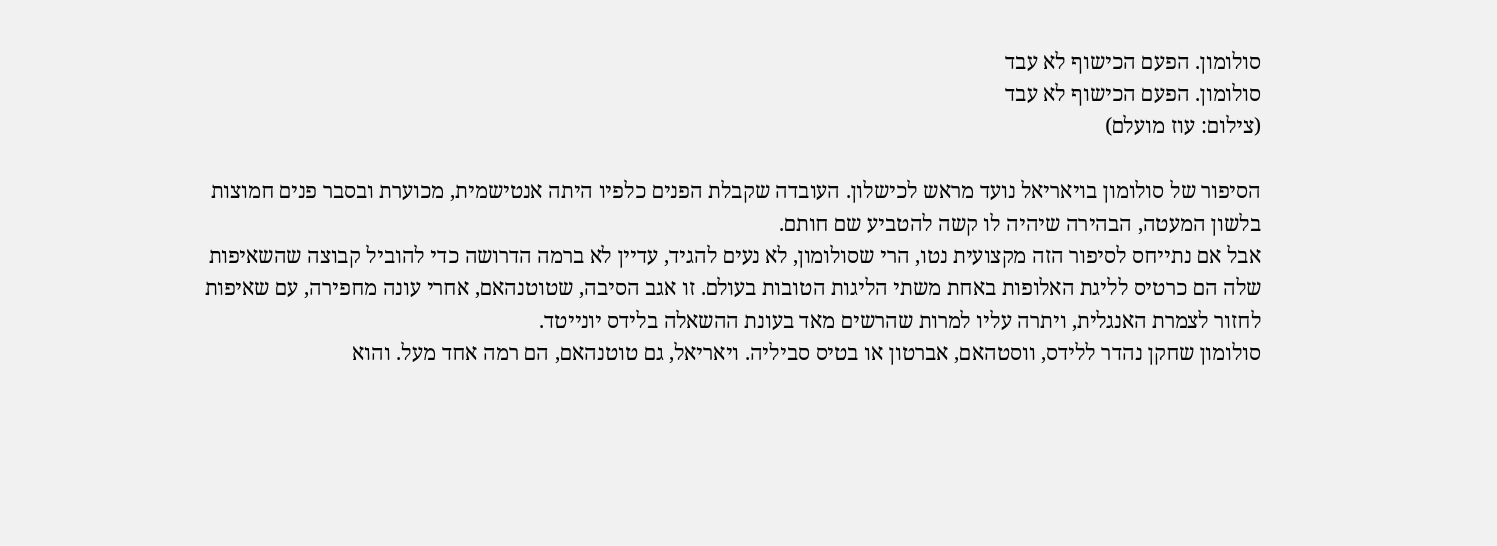סולומון. הפעם הכישוף לא עבד
סולומון. הפעם הכישוף לא עבד
(צילום: עוז מועלם)

הסיפור של סולומון בויאריאל נועד מראש לכישלון. העובדה שקבלת הפנים כלפיו היתה אנטישמית, מכוערת ובסבר פנים חמוצות בלשון המעטה, הבהירה שיהיה לו קשה להטביע שם חותם.
אבל אם נתייחס לסיפור הזה מקצועית נטו, הרי שסולומון, לא נעים להגיד, עדיין לא ברמה הדרושה כדי להוביל קבוצה שהשאיפות שלה הם כרטיס לליגת האלופות באחת משתי הליגות הטובות בעולם. זו אגב הסיבה, שטוטנהאם, אחרי עונה מחפירה, עם שאיפות לחזור לצמרת האנגלית, ויתרה עליו למרות שהרשים מאד בעונת ההשאלה בלידס יונייטד.
סולומון שחקן נהדר ללידס, ווסטהאם, אברטון או בטיס סביליה. ויאריאל, גם טוטנהאם, הם רמה אחד מעל. והוא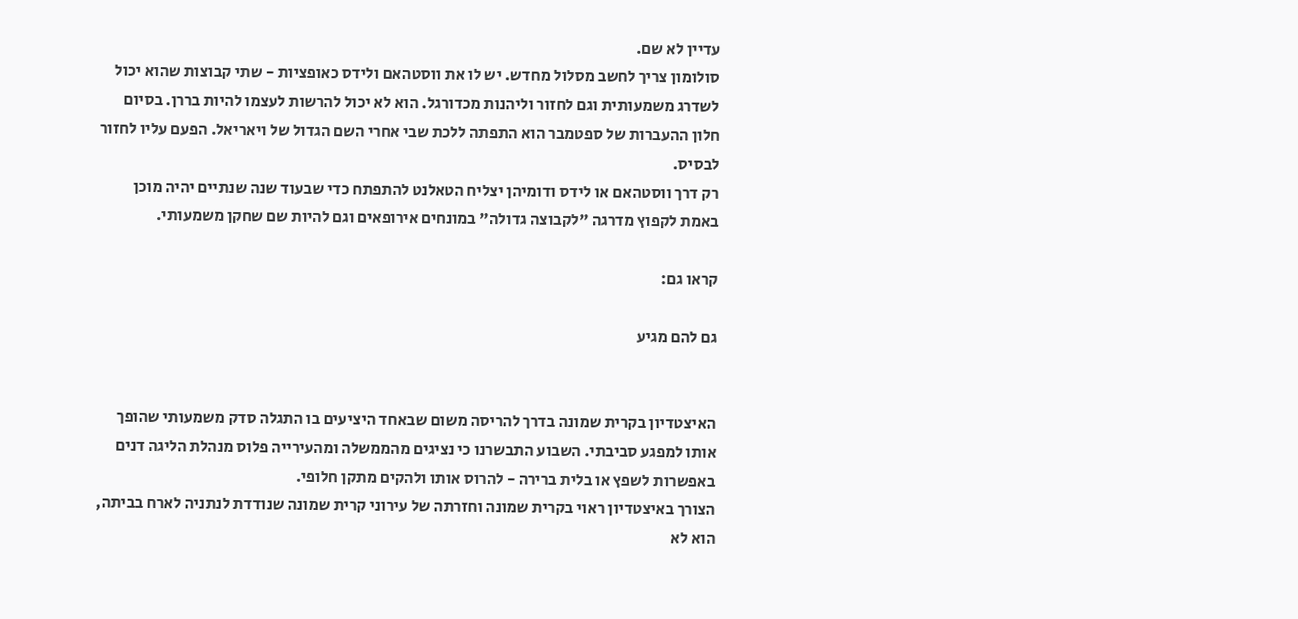עדיין לא שם.
סולומון צריך לחשב מסלול מחדש. יש לו את ווסטהאם ולידס כאופציות - שתי קבוצות שהוא יכול לשדרג משמעותית וגם לחזור וליהנות מכדורגל. הוא לא יכול להרשות לעצמו להיות בררן. בסיום חלון ההעברות של ספטמבר הוא התפתה ללכת שבי אחרי השם הגדול של ויאריאל. הפעם עליו לחזור לבסיס.
רק דרך ווסטהאם או לידס ודומיהן יצליח הטאלנט להתפתח כדי שבעוד שנה שנתיים יהיה מוכן באמת לקפוץ מדרגה "לקבוצה גדולה" במונחים אירופאים וגם להיות שם שחקן משמעותי.

קראו גם:

גם להם מגיע


האיצטדיון בקרית שמונה בדרך להריסה משום שבאחד היציעים בו התגלה סדק משמעותי שהופך אותו למפגע סביבתי. השבוע התבשרנו כי נציגים מהממשלה ומהעירייה פלוס מנהלת הליגה דנים באפשרות לשפץ או בלית ברירה - להרוס אותו ולהקים מתקן חלופי.
הצורך באיצטדיון ראוי בקרית שמונה וחזרתה של עירוני קרית שמונה שנודדת לנתניה לארח בביתה, הוא לא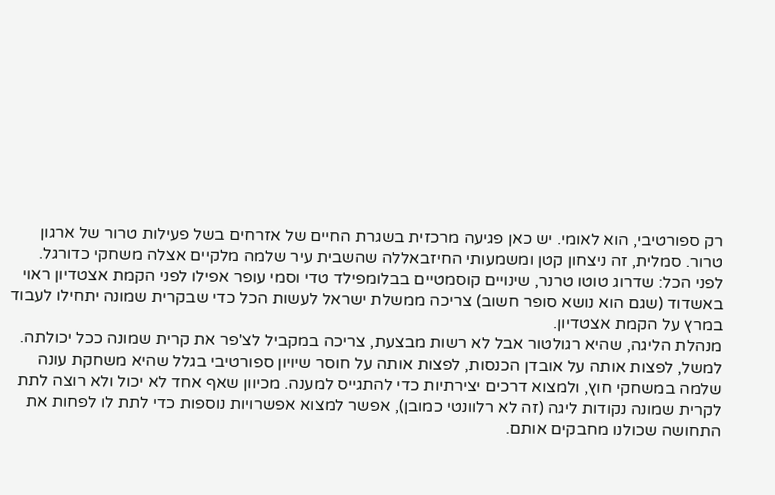רק ספורטיבי, הוא לאומי. יש כאן פגיעה מרכזית בשגרת החיים של אזרחים בשל פעילות טרור של ארגון טרור. סמלית, זה ניצחון קטן ומשמעותי החיזבאללה שהשבית עיר שלמה מלקיים אצלה משחקי כדורגל.
לפני הכל: שדרוג טוטו טרנר, שינויים קוסמטיים בבלומפילד טדי וסמי עופר אפילו לפני הקמת אצטדיון ראוי באשדוד (שגם הוא נושא סופר חשוב) צריכה ממשלת ישראל לעשות הכל כדי שבקרית שמונה יתחילו לעבוד במרץ על הקמת אצטדיון.
מנהלת הליגה, שהיא רגולטור אבל לא רשות מבצעת, צריכה במקביל לצ'פר את קרית שמונה ככל יכולתה. למשל, לפצות אותה על אובדן הכנסות, לפצות אותה על חוסר שיויון ספורטיבי בגלל שהיא משחקת עונה שלמה במשחקי חוץ, ולמצוא דרכים יצירתיות כדי להתגייס למענה. מכיוון שאף אחד לא יכול ולא רוצה לתת לקרית שמונה נקודות ליגה (זה לא רלוונטי כמובן), אפשר למצוא אפשרויות נוספות כדי לתת לו לפחות את התחושה שכולנו מחבקים אותם.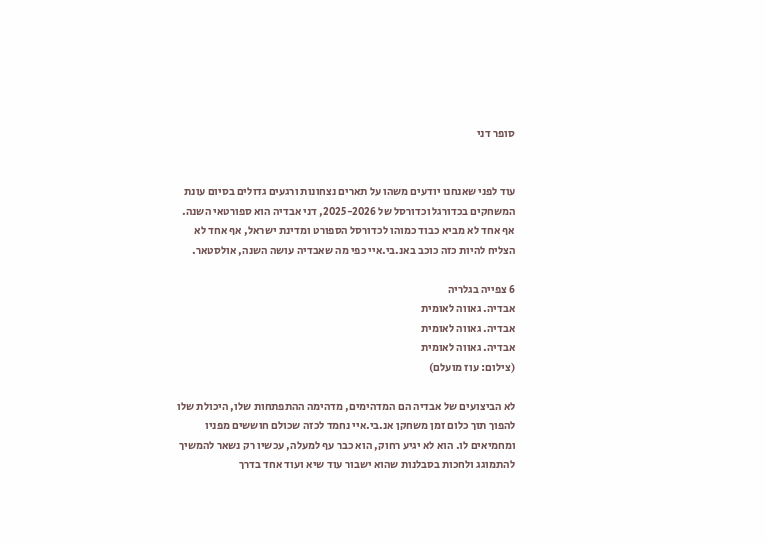סופר דני


עוד לפני שאנחנו יודעים משהו על תארים נצחונות ורגעים גדולים בסיום עונת המשחקים בכדורגל וכדורסל של 2025-2026, דני אבדיה הוא ספורטאי השנה. אף אחד לא מביא כבוד כמוהו לכדורסל הספורט ומדינת ישראל, אף אחד לא הצליח להיות כזה כוכב באנ.בי.איי כפי מה שאבדיה עושה השנה, אולסטאר.

6 צפייה בגלריה
אבדיה. גאווה לאומית
אבדיה. גאווה לאומית
אבדיה. גאווה לאומית
(צילום: עוז מועלם)

לא הביצועים של אבדיה הם המדהימים, מדהימה ההתפתחות שלו, היכולת שלו להפוך תוך כלום זמן משחקן אנ.בי.איי נחמד לכזה שכולם חוששים מפניו ומחמיאים לו. הוא לא יגיע רחוק, הוא כבר עף למעלה, עכשיו רק נשאר להמשיך להתמוגג ולחכות בסבלנות שהוא ישבור עוד שיא ועוד אחד בדרך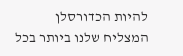להיות הכדורסלן המצליח שלנו ביותר בכל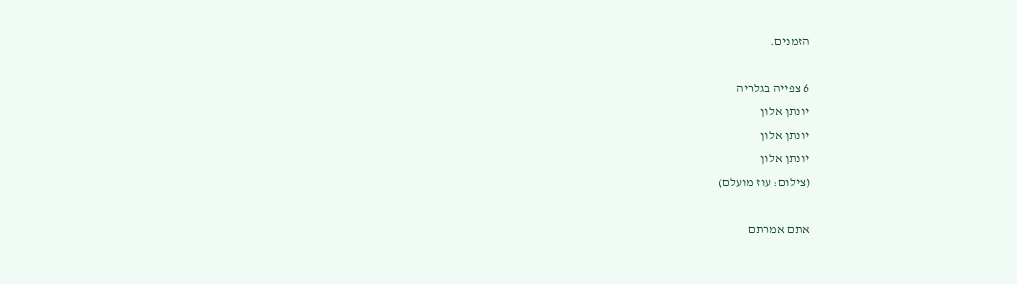הזמנים.

6 צפייה בגלריה
יונתן אלון
יונתן אלון
יונתן אלון
(צילום: עוז מועלם)

אתם אמרתם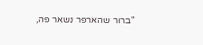"ברור שהארפר נשאר פה,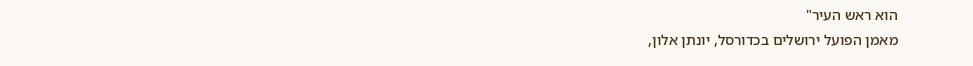הוא ראש העיר"
מאמן הפועל ירושלים בכדורסל, יונתן אלון,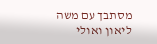מסתבך עם משה ליאון ואולי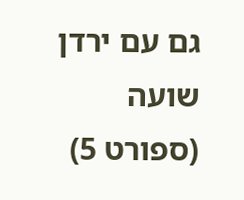גם עם ירדן שועה
(ספורט 5)